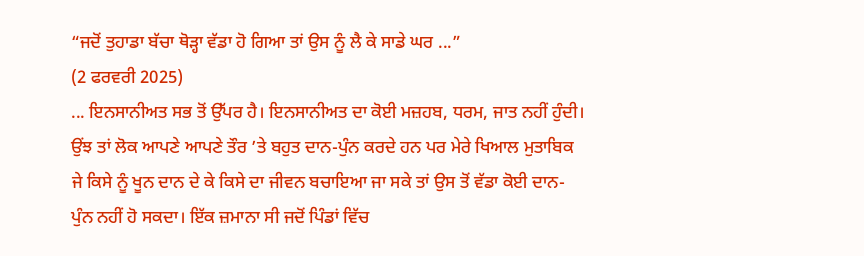“ਜਦੋਂ ਤੁਹਾਡਾ ਬੱਚਾ ਥੋੜ੍ਹਾ ਵੱਡਾ ਹੋ ਗਿਆ ਤਾਂ ਉਸ ਨੂੰ ਲੈ ਕੇ ਸਾਡੇ ਘਰ ...”
(2 ਫਰਵਰੀ 2025)
... ਇਨਸਾਨੀਅਤ ਸਭ ਤੋਂ ਉੱਪਰ ਹੈ। ਇਨਸਾਨੀਅਤ ਦਾ ਕੋਈ ਮਜ਼ਹਬ, ਧਰਮ, ਜਾਤ ਨਹੀਂ ਹੁੰਦੀ।
ਉਂਝ ਤਾਂ ਲੋਕ ਆਪਣੇ ਆਪਣੇ ਤੌਰ ’ਤੇ ਬਹੁਤ ਦਾਨ-ਪੁੰਨ ਕਰਦੇ ਹਨ ਪਰ ਮੇਰੇ ਖਿਆਲ ਮੁਤਾਬਿਕ ਜੇ ਕਿਸੇ ਨੂੰ ਖੂਨ ਦਾਨ ਦੇ ਕੇ ਕਿਸੇ ਦਾ ਜੀਵਨ ਬਚਾਇਆ ਜਾ ਸਕੇ ਤਾਂ ਉਸ ਤੋਂ ਵੱਡਾ ਕੋਈ ਦਾਨ-ਪੁੰਨ ਨਹੀਂ ਹੋ ਸਕਦਾ। ਇੱਕ ਜ਼ਮਾਨਾ ਸੀ ਜਦੋਂ ਪਿੰਡਾਂ ਵਿੱਚ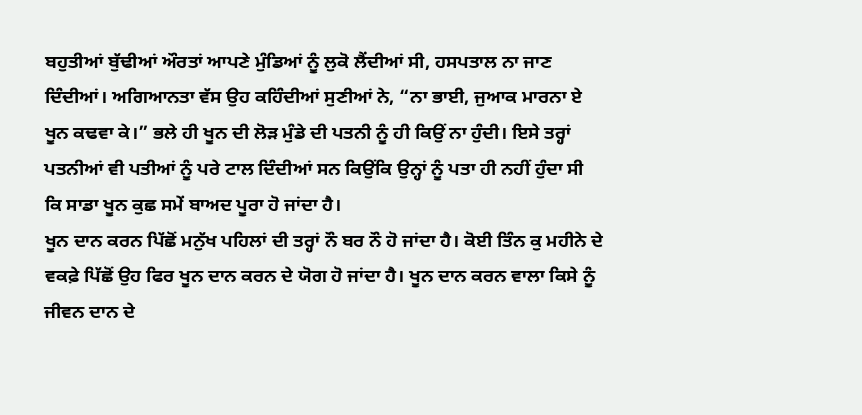ਬਹੁਤੀਆਂ ਬੁੱਢੀਆਂ ਔਰਤਾਂ ਆਪਣੇ ਮੁੰਡਿਆਂ ਨੂੰ ਲੁਕੋ ਲੈਂਦੀਆਂ ਸੀ, ਹਸਪਤਾਲ ਨਾ ਜਾਣ ਦਿੰਦੀਆਂ। ਅਗਿਆਨਤਾ ਵੱਸ ਉਹ ਕਹਿੰਦੀਆਂ ਸੁਣੀਆਂ ਨੇ, “ਨਾ ਭਾਈ, ਜੁਆਕ ਮਾਰਨਾ ਏ ਖੂਨ ਕਢਵਾ ਕੇ।” ਭਲੇ ਹੀ ਖੂਨ ਦੀ ਲੋੜ ਮੁੰਡੇ ਦੀ ਪਤਨੀ ਨੂੰ ਹੀ ਕਿਉਂ ਨਾ ਹੁੰਦੀ। ਇਸੇ ਤਰ੍ਹਾਂ ਪਤਨੀਆਂ ਵੀ ਪਤੀਆਂ ਨੂੰ ਪਰੇ ਟਾਲ ਦਿੰਦੀਆਂ ਸਨ ਕਿਉਂਕਿ ਉਨ੍ਹਾਂ ਨੂੰ ਪਤਾ ਹੀ ਨਹੀਂ ਹੁੰਦਾ ਸੀ ਕਿ ਸਾਡਾ ਖੂਨ ਕੁਛ ਸਮੇਂ ਬਾਅਦ ਪੂਰਾ ਹੋ ਜਾਂਦਾ ਹੈ।
ਖੂਨ ਦਾਨ ਕਰਨ ਪਿੱਛੋਂ ਮਨੁੱਖ ਪਹਿਲਾਂ ਦੀ ਤਰ੍ਹਾਂ ਨੌ ਬਰ ਨੌ ਹੋ ਜਾਂਦਾ ਹੈ। ਕੋਈ ਤਿੰਨ ਕੁ ਮਹੀਨੇ ਦੇ ਵਕਫ਼ੇ ਪਿੱਛੋਂ ਉਹ ਫਿਰ ਖੂਨ ਦਾਨ ਕਰਨ ਦੇ ਯੋਗ ਹੋ ਜਾਂਦਾ ਹੈ। ਖੂਨ ਦਾਨ ਕਰਨ ਵਾਲਾ ਕਿਸੇ ਨੂੰ ਜੀਵਨ ਦਾਨ ਦੇ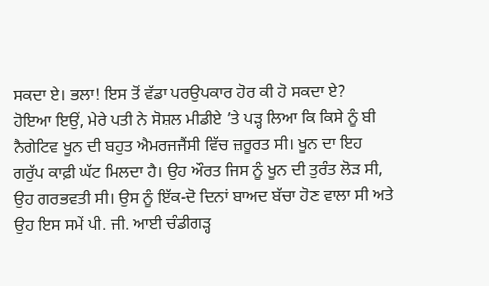ਸਕਦਾ ਏ। ਭਲਾ! ਇਸ ਤੋਂ ਵੱਡਾ ਪਰਉਪਕਾਰ ਹੋਰ ਕੀ ਹੋ ਸਕਦਾ ਏ?
ਹੋਇਆ ਇਉਂ, ਮੇਰੇ ਪਤੀ ਨੇ ਸੋਸ਼ਲ ਮੀਡੀਏ ’ਤੇ ਪੜ੍ਹ ਲਿਆ ਕਿ ਕਿਸੇ ਨੂੰ ਬੀ ਨੈਗੇਟਿਵ ਖੂਨ ਦੀ ਬਹੁਤ ਐਮਰਜਜੈਂਸੀ ਵਿੱਚ ਜ਼ਰੂਰਤ ਸੀ। ਖੂਨ ਦਾ ਇਹ ਗਰੁੱਪ ਕਾਫ਼ੀ ਘੱਟ ਮਿਲਦਾ ਹੈ। ਉਹ ਔਰਤ ਜਿਸ ਨੂੰ ਖੂਨ ਦੀ ਤੁਰੰਤ ਲੋੜ ਸੀ, ਉਹ ਗਰਭਵਤੀ ਸੀ। ਉਸ ਨੂੰ ਇੱਕ-ਦੋ ਦਿਨਾਂ ਬਾਅਦ ਬੱਚਾ ਹੋਣ ਵਾਲਾ ਸੀ ਅਤੇ ਉਹ ਇਸ ਸਮੇਂ ਪੀ. ਜੀ. ਆਈ ਚੰਡੀਗੜ੍ਹ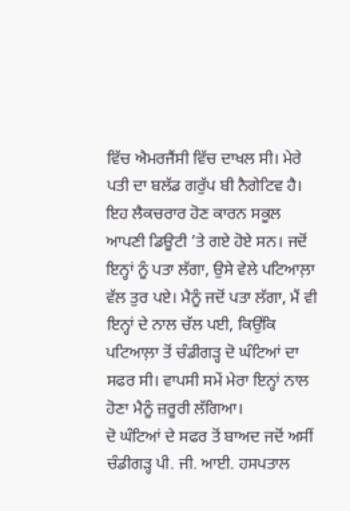ਵਿੱਚ ਐਮਰਜੈਂਸੀ ਵਿੱਚ ਦਾਖਲ ਸੀ। ਮੇਰੇ ਪਤੀ ਦਾ ਬਲੱਡ ਗਰੁੱਪ ਬੀ ਨੈਗੇਟਿਵ ਹੈ। ਇਹ ਲੈਕਚਰਾਰ ਹੋਣ ਕਾਰਨ ਸਕੂਲ ਆਪਣੀ ਡਿਊਟੀ ’ਤੇ ਗਏ ਹੋਏ ਸਨ। ਜਦੋਂ ਇਨ੍ਹਾਂ ਨੂੰ ਪਤਾ ਲੱਗਾ, ਉਸੇ ਵੇਲੇ ਪਟਿਆਲ਼ਾ ਵੱਲ ਤੁਰ ਪਏ। ਮੈਨੂੰ ਜਦੋਂ ਪਤਾ ਲੱਗਾ, ਮੈਂ ਵੀ ਇਨ੍ਹਾਂ ਦੇ ਨਾਲ ਚੱਲ ਪਈ, ਕਿਉਂਕਿ ਪਟਿਆਲ਼ਾ ਤੋਂ ਚੰਡੀਗੜ੍ਹ ਦੋ ਘੰਟਿਆਂ ਦਾ ਸਫਰ ਸੀ। ਵਾਪਸੀ ਸਮੇਂ ਮੇਰਾ ਇਨ੍ਹਾਂ ਨਾਲ ਹੋਣਾ ਮੈਨੂੰ ਜ਼ਰੂਰੀ ਲੱਗਿਆ।
ਦੋ ਘੰਟਿਆਂ ਦੇ ਸਫਰ ਤੋਂ ਬਾਅਦ ਜਦੋਂ ਅਸੀਂ ਚੰਡੀਗੜ੍ਹ ਪੀ. ਜੀ. ਆਈ. ਹਸਪਤਾਲ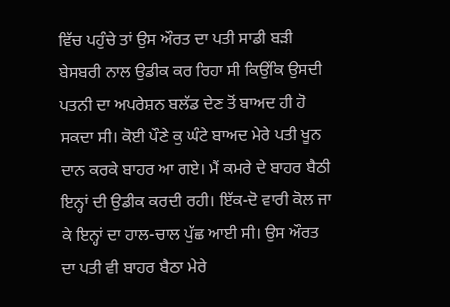ਵਿੱਚ ਪਹੁੰਚੇ ਤਾਂ ਉਸ ਔਰਤ ਦਾ ਪਤੀ ਸਾਡੀ ਬੜੀ ਬੇਸਬਰੀ ਨਾਲ ਉਡੀਕ ਕਰ ਰਿਹਾ ਸੀ ਕਿਉਂਕਿ ਉਸਦੀ ਪਤਨੀ ਦਾ ਅਪਰੇਸ਼ਨ ਬਲੱਡ ਦੇਣ ਤੋਂ ਬਾਅਦ ਹੀ ਹੋ ਸਕਦਾ ਸੀ। ਕੋਈ ਪੌਣੇ ਕੁ ਘੰਟੇ ਬਾਅਦ ਮੇਰੇ ਪਤੀ ਖੂਨ ਦਾਨ ਕਰਕੇ ਬਾਹਰ ਆ ਗਏ। ਮੈਂ ਕਮਰੇ ਦੇ ਬਾਹਰ ਬੈਠੀ ਇਨ੍ਹਾਂ ਦੀ ਉਡੀਕ ਕਰਦੀ ਰਹੀ। ਇੱਕ-ਦੋ ਵਾਰੀ ਕੋਲ ਜਾ ਕੇ ਇਨ੍ਹਾਂ ਦਾ ਹਾਲ-ਚਾਲ ਪੁੱਛ ਆਈ ਸੀ। ਉਸ ਔਰਤ ਦਾ ਪਤੀ ਵੀ ਬਾਹਰ ਬੈਠਾ ਮੇਰੇ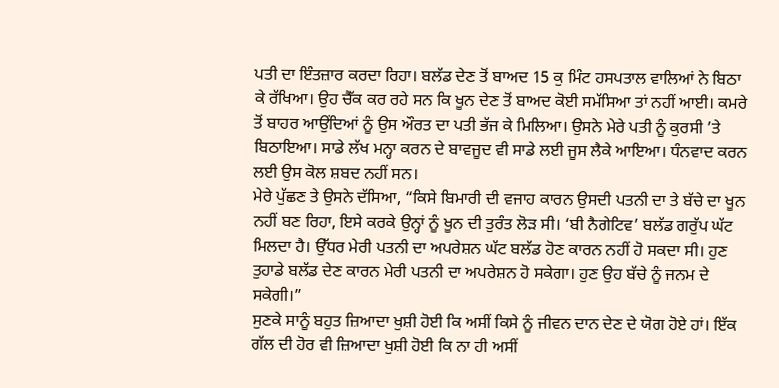ਪਤੀ ਦਾ ਇੰਤਜ਼ਾਰ ਕਰਦਾ ਰਿਹਾ। ਬਲੱਡ ਦੇਣ ਤੋਂ ਬਾਅਦ 15 ਕੁ ਮਿੰਟ ਹਸਪਤਾਲ ਵਾਲਿਆਂ ਨੇ ਬਿਠਾ ਕੇ ਰੱਖਿਆ। ਉਹ ਚੈੱਕ ਕਰ ਰਹੇ ਸਨ ਕਿ ਖੂਨ ਦੇਣ ਤੋਂ ਬਾਅਦ ਕੋਈ ਸਮੱਸਿਆ ਤਾਂ ਨਹੀਂ ਆਈ। ਕਮਰੇ ਤੋਂ ਬਾਹਰ ਆਉਂਦਿਆਂ ਨੂੰ ਉਸ ਔਰਤ ਦਾ ਪਤੀ ਭੱਜ ਕੇ ਮਿਲਿਆ। ਉਸਨੇ ਮੇਰੇ ਪਤੀ ਨੂੰ ਕੁਰਸੀ ’ਤੇ ਬਿਠਾਇਆ। ਸਾਡੇ ਲੱਖ ਮਨ੍ਹਾ ਕਰਨ ਦੇ ਬਾਵਜੂਦ ਵੀ ਸਾਡੇ ਲਈ ਜੂਸ ਲੈਕੇ ਆਇਆ। ਧੰਨਵਾਦ ਕਰਨ ਲਈ ਉਸ ਕੋਲ ਸ਼ਬਦ ਨਹੀਂ ਸਨ।
ਮੇਰੇ ਪੁੱਛਣ ਤੇ ਉਸਨੇ ਦੱਸਿਆ, “ਕਿਸੇ ਬਿਮਾਰੀ ਦੀ ਵਜਾਹ ਕਾਰਨ ਉਸਦੀ ਪਤਨੀ ਦਾ ਤੇ ਬੱਚੇ ਦਾ ਖੂਨ ਨਹੀਂ ਬਣ ਰਿਹਾ, ਇਸੇ ਕਰਕੇ ਉਨ੍ਹਾਂ ਨੂੰ ਖੂਨ ਦੀ ਤੁਰੰਤ ਲੋੜ ਸੀ। ‘ਬੀ ਨੈਗੇਟਿਵ’ ਬਲੱਡ ਗਰੁੱਪ ਘੱਟ ਮਿਲਦਾ ਹੈ। ਉੱਧਰ ਮੇਰੀ ਪਤਨੀ ਦਾ ਅਪਰੇਸ਼ਨ ਘੱਟ ਬਲੱਡ ਹੋਣ ਕਾਰਨ ਨਹੀਂ ਹੋ ਸਕਦਾ ਸੀ। ਹੁਣ ਤੁਹਾਡੇ ਬਲੱਡ ਦੇਣ ਕਾਰਨ ਮੇਰੀ ਪਤਨੀ ਦਾ ਅਪਰੇਸ਼ਨ ਹੋ ਸਕੇਗਾ। ਹੁਣ ਉਹ ਬੱਚੇ ਨੂੰ ਜਨਮ ਦੇ ਸਕੇਗੀ।”
ਸੁਣਕੇ ਸਾਨੂੰ ਬਹੁਤ ਜ਼ਿਆਦਾ ਖੁਸ਼ੀ ਹੋਈ ਕਿ ਅਸੀਂ ਕਿਸੇ ਨੂੰ ਜੀਵਨ ਦਾਨ ਦੇਣ ਦੇ ਯੋਗ ਹੋਏ ਹਾਂ। ਇੱਕ ਗੱਲ ਦੀ ਹੋਰ ਵੀ ਜ਼ਿਆਦਾ ਖੁਸ਼ੀ ਹੋਈ ਕਿ ਨਾ ਹੀ ਅਸੀਂ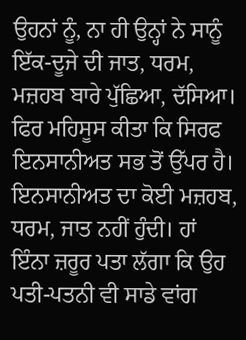ਉਹਨਾਂ ਨੂੰ, ਨਾ ਹੀ ਉਨ੍ਹਾਂ ਨੇ ਸਾਨੂੰ ਇੱਕ-ਦੂਜੇ ਦੀ ਜਾਤ, ਧਰਮ, ਮਜ਼ਹਬ ਬਾਰੇ ਪੁੱਛਿਆ, ਦੱਸਿਆ। ਫਿਰ ਮਹਿਸੂਸ ਕੀਤਾ ਕਿ ਸਿਰਫ ਇਨਸਾਨੀਅਤ ਸਭ ਤੋਂ ਉੱਪਰ ਹੈ। ਇਨਸਾਨੀਅਤ ਦਾ ਕੋਈ ਮਜ਼ਹਬ, ਧਰਮ, ਜਾਤ ਨਹੀਂ ਹੁੰਦੀ। ਹਾਂ ਇੰਨਾ ਜ਼ਰੂਰ ਪਤਾ ਲੱਗਾ ਕਿ ਉਹ ਪਤੀ-ਪਤਨੀ ਵੀ ਸਾਡੇ ਵਾਂਗ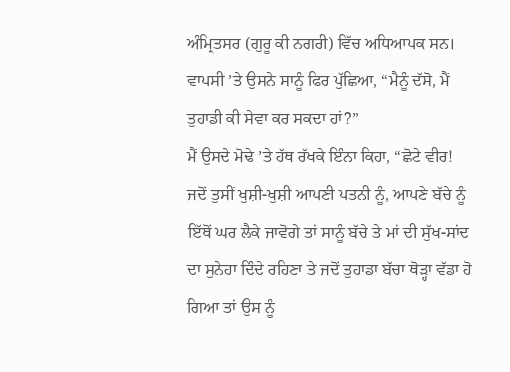ਅੰਮ੍ਰਿਤਸਰ (ਗੁਰੂ ਕੀ ਨਗਰੀ) ਵਿੱਚ ਅਧਿਆਪਕ ਸਨ। ਵਾਪਸੀ ’ਤੇ ਉਸਨੇ ਸਾਨੂੰ ਫਿਰ ਪੁੱਛਿਆ, “ਮੈਨੂੰ ਦੱਸੋ, ਮੈਂ ਤੁਹਾਡੀ ਕੀ ਸੇਵਾ ਕਰ ਸਕਦਾ ਹਾਂ?”
ਮੈਂ ਉਸਦੇ ਮੋਢੇ ’ਤੇ ਹੱਥ ਰੱਖਕੇ ਇੰਨਾ ਕਿਹਾ, “ਛੋਟੇ ਵੀਰ! ਜਦੋਂ ਤੁਸੀਂ ਖੁਸ਼ੀ-ਖੁਸ਼ੀ ਆਪਣੀ ਪਤਨੀ ਨੂੰ, ਆਪਣੇ ਬੱਚੇ ਨੂੰ ਇੱਥੋਂ ਘਰ ਲੈਕੇ ਜਾਵੋਗੇ ਤਾਂ ਸਾਨੂੰ ਬੱਚੇ ਤੇ ਮਾਂ ਦੀ ਸੁੱਖ-ਸਾਂਦ ਦਾ ਸੁਨੇਹਾ ਦਿੰਦੇ ਰਹਿਣਾ ਤੇ ਜਦੋਂ ਤੁਹਾਡਾ ਬੱਚਾ ਥੋੜ੍ਹਾ ਵੱਡਾ ਹੋ ਗਿਆ ਤਾਂ ਉਸ ਨੂੰ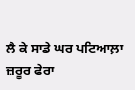ਲੈ ਕੇ ਸਾਡੇ ਘਰ ਪਟਿਆਲ਼ਾ ਜ਼ਰੂਰ ਫੇਰਾ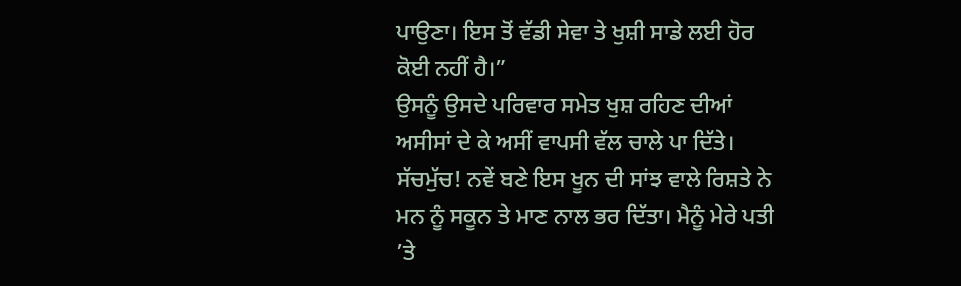ਪਾਉਣਾ। ਇਸ ਤੋਂ ਵੱਡੀ ਸੇਵਾ ਤੇ ਖੁਸ਼ੀ ਸਾਡੇ ਲਈ ਹੋਰ ਕੋਈ ਨਹੀਂ ਹੈ।”
ਉਸਨੂੰ ਉਸਦੇ ਪਰਿਵਾਰ ਸਮੇਤ ਖੁਸ਼ ਰਹਿਣ ਦੀਆਂ ਅਸੀਸਾਂ ਦੇ ਕੇ ਅਸੀਂ ਵਾਪਸੀ ਵੱਲ ਚਾਲੇ ਪਾ ਦਿੱਤੇ। ਸੱਚਮੁੱਚ! ਨਵੇਂ ਬਣੇ ਇਸ ਖੂਨ ਦੀ ਸਾਂਝ ਵਾਲੇ ਰਿਸ਼ਤੇ ਨੇ ਮਨ ਨੂੰ ਸਕੂਨ ਤੇ ਮਾਣ ਨਾਲ ਭਰ ਦਿੱਤਾ। ਮੈਨੂੰ ਮੇਰੇ ਪਤੀ ’ਤੇ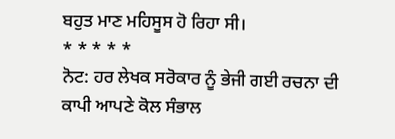ਬਹੁਤ ਮਾਣ ਮਹਿਸੂਸ ਹੋ ਰਿਹਾ ਸੀ।
* * * * *
ਨੋਟ: ਹਰ ਲੇਖਕ ਸਰੋਕਾਰ ਨੂੰ ਭੇਜੀ ਗਈ ਰਚਨਾ ਦੀ ਕਾਪੀ ਆਪਣੇ ਕੋਲ ਸੰਭਾਲ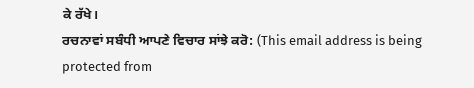ਕੇ ਰੱਖੇ।
ਰਚਨਾਵਾਂ ਸਬੰਧੀ ਆਪਣੇ ਵਿਚਾਰ ਸਾਂਝੇ ਕਰੋ: (This email address is being protected from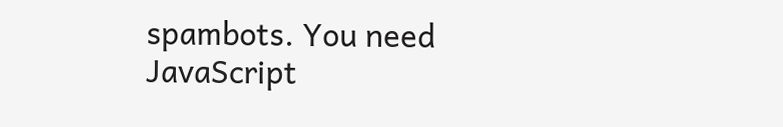spambots. You need JavaScript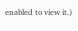enabled to view it.)